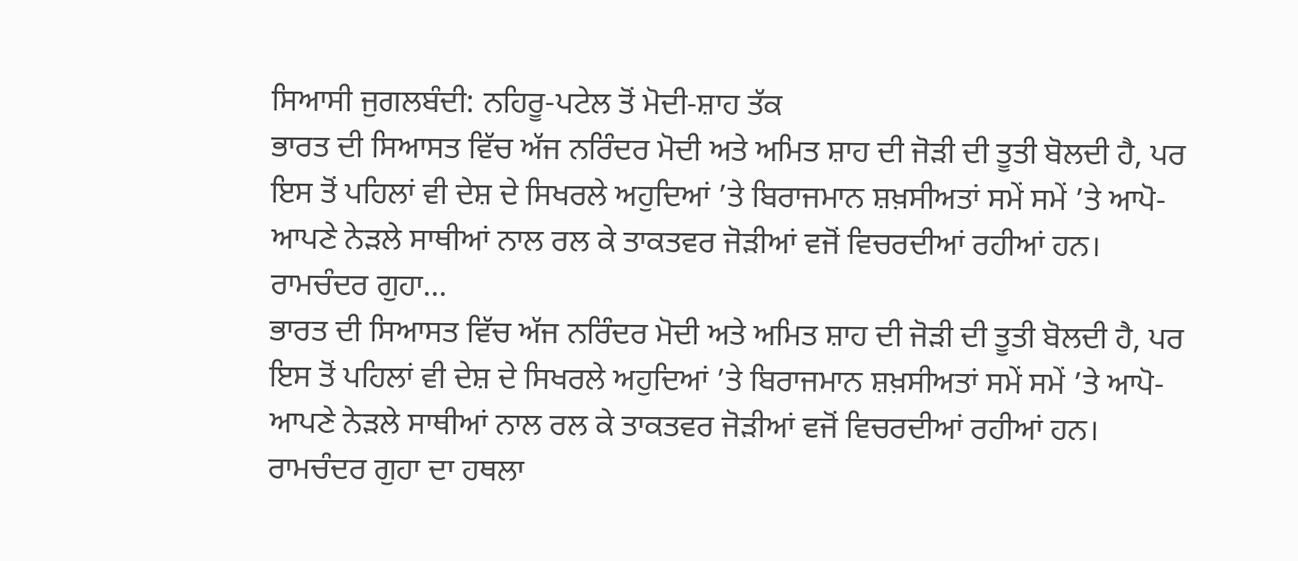ਸਿਆਸੀ ਜੁਗਲਬੰਦੀ: ਨਹਿਰੂ-ਪਟੇਲ ਤੋਂ ਮੋਦੀ-ਸ਼ਾਹ ਤੱਕ
ਭਾਰਤ ਦੀ ਸਿਆਸਤ ਵਿੱਚ ਅੱਜ ਨਰਿੰਦਰ ਮੋਦੀ ਅਤੇ ਅਮਿਤ ਸ਼ਾਹ ਦੀ ਜੋੜੀ ਦੀ ਤੂਤੀ ਬੋਲਦੀ ਹੈ, ਪਰ ਇਸ ਤੋਂ ਪਹਿਲਾਂ ਵੀ ਦੇਸ਼ ਦੇ ਸਿਖਰਲੇ ਅਹੁਦਿਆਂ ’ਤੇ ਬਿਰਾਜਮਾਨ ਸ਼ਖ਼ਸੀਅਤਾਂ ਸਮੇਂ ਸਮੇਂ ’ਤੇ ਆਪੋ-ਆਪਣੇ ਨੇੜਲੇ ਸਾਥੀਆਂ ਨਾਲ ਰਲ ਕੇ ਤਾਕਤਵਰ ਜੋੜੀਆਂ ਵਜੋਂ ਵਿਚਰਦੀਆਂ ਰਹੀਆਂ ਹਨ। ਰਾਮਚੰਦਰ ਗੁਹਾ...
ਭਾਰਤ ਦੀ ਸਿਆਸਤ ਵਿੱਚ ਅੱਜ ਨਰਿੰਦਰ ਮੋਦੀ ਅਤੇ ਅਮਿਤ ਸ਼ਾਹ ਦੀ ਜੋੜੀ ਦੀ ਤੂਤੀ ਬੋਲਦੀ ਹੈ, ਪਰ ਇਸ ਤੋਂ ਪਹਿਲਾਂ ਵੀ ਦੇਸ਼ ਦੇ ਸਿਖਰਲੇ ਅਹੁਦਿਆਂ ’ਤੇ ਬਿਰਾਜਮਾਨ ਸ਼ਖ਼ਸੀਅਤਾਂ ਸਮੇਂ ਸਮੇਂ ’ਤੇ ਆਪੋ-ਆਪਣੇ ਨੇੜਲੇ ਸਾਥੀਆਂ ਨਾਲ ਰਲ ਕੇ ਤਾਕਤਵਰ ਜੋੜੀਆਂ ਵਜੋਂ ਵਿਚਰਦੀਆਂ ਰਹੀਆਂ ਹਨ। ਰਾਮਚੰਦਰ ਗੁਹਾ ਦਾ ਹਥਲਾ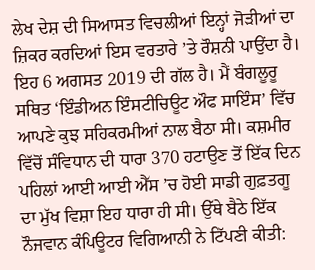ਲੇਖ ਦੇਸ਼ ਦੀ ਸਿਆਸਤ ਵਿਚਲੀਆਂ ਇਨ੍ਹਾਂ ਜੋੜੀਆਂ ਦਾ ਜ਼ਿਕਰ ਕਰਦਿਆਂ ਇਸ ਵਰਤਾਰੇ ’ਤੇ ਰੌਸ਼ਨੀ ਪਾਉਂਦਾ ਹੈ।
ਇਹ 6 ਅਗਸਤ 2019 ਦੀ ਗੱਲ ਹੈ। ਮੈਂ ਬੰਗਲੂਰੂ ਸਥਿਤ ‘ਇੰਡੀਅਨ ਇੰਸਟੀਚਿਊਟ ਔਫ ਸਾਇੰਸ’ ਵਿੱਚ ਆਪਣੇ ਕੁਝ ਸਹਿਕਰਮੀਆਂ ਨਾਲ ਬੈਠਾ ਸੀ। ਕਸ਼ਮੀਰ ਵਿੱਚੋਂ ਸੰਵਿਧਾਨ ਦੀ ਧਾਰਾ 370 ਹਟਾਉਣ ਤੋਂ ਇੱਕ ਦਿਨ ਪਹਿਲਾਂ ਆਈ ਆਈ ਐੱਸ ’ਚ ਹੋਈ ਸਾਡੀ ਗੁਫ਼ਤਗੂ ਦਾ ਮੁੱਖ ਵਿਸ਼ਾ ਇਹ ਧਾਰਾ ਹੀ ਸੀ। ਉੱਥੇ ਬੈਠੇ ਇੱਕ ਨੌਜਵਾਨ ਕੰਪਿਊਟਰ ਵਿਗਿਆਨੀ ਨੇ ਟਿੱਪਣੀ ਕੀਤੀ: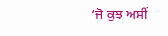‘ਜੋ ਕੁਝ ਅਸੀਂ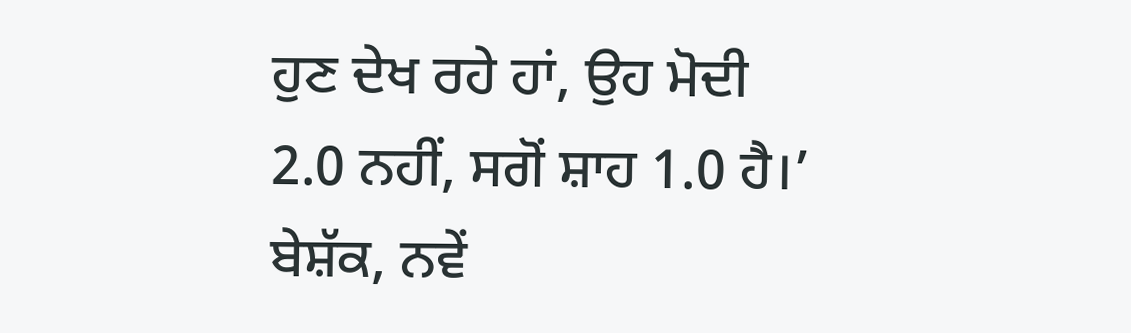ਹੁਣ ਦੇਖ ਰਹੇ ਹਾਂ, ਉਹ ਮੋਦੀ 2.0 ਨਹੀਂ, ਸਗੋਂ ਸ਼ਾਹ 1.0 ਹੈ।’ ਬੇਸ਼ੱਕ, ਨਵੇਂ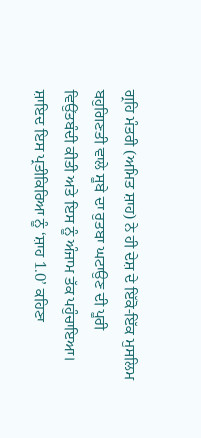ਗ੍ਰਹਿ ਮੰਤਰੀ (ਅਮਿਤ ਸ਼ਾਹ) ਨੇ ਹੀ ਦੇਸ਼ ਦੇ ਇੱਕੋ-ਇੱਕ ਮੁਸਲਿਮ ਬਹੁਗਿਣਤੀ ਵਾਲੇ ਸੂਬੇ ਦਾ ਰੁਤਬਾ ਘਟਾਉਣ ਦੀ ਪੂਰੀ ਵਿਉਂਤਬੰਦੀ ਕੀਤੀ ਅਤੇ ਇਸ ਨੂੰ ਅੰਜਾਮ ਤੱਕ ਪਹੁੰਚਾਇਆ। ਸ਼ਾਇਦ ਇਸ ਪ੍ਰਤੀਕਿਰਿਆ ਨੂੰ ‘ਸ਼ਾਹ 1.0’ ਕਹਿਣਾ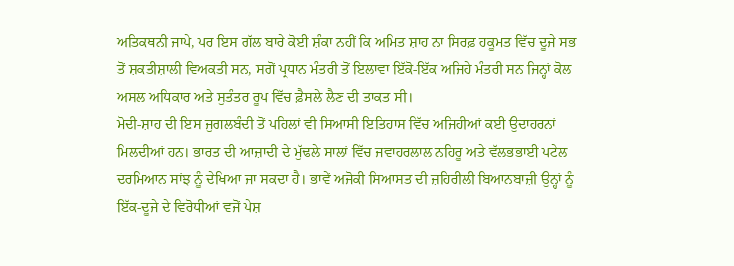ਅਤਿਕਥਨੀ ਜਾਪੇ, ਪਰ ਇਸ ਗੱਲ ਬਾਰੇ ਕੋਈ ਸ਼ੰਕਾ ਨਹੀਂ ਕਿ ਅਮਿਤ ਸ਼ਾਹ ਨਾ ਸਿਰਫ਼ ਹਕੂਮਤ ਵਿੱਚ ਦੂਜੇ ਸਭ ਤੋਂ ਸ਼ਕਤੀਸ਼ਾਲੀ ਵਿਅਕਤੀ ਸਨ, ਸਗੋਂ ਪ੍ਰਧਾਨ ਮੰਤਰੀ ਤੋਂ ਇਲਾਵਾ ਇੱਕੋ-ਇੱਕ ਅਜਿਹੇ ਮੰਤਰੀ ਸਨ ਜਿਨ੍ਹਾਂ ਕੋਲ ਅਸਲ ਅਧਿਕਾਰ ਅਤੇ ਸੁਤੰਤਰ ਰੂਪ ਵਿੱਚ ਫ਼ੈਸਲੇ ਲੈਣ ਦੀ ਤਾਕਤ ਸੀ।
ਮੋਦੀ-ਸ਼ਾਹ ਦੀ ਇਸ ਜੁਗਲਬੰਦੀ ਤੋਂ ਪਹਿਲਾਂ ਵੀ ਸਿਆਸੀ ਇਤਿਹਾਸ ਵਿੱਚ ਅਜਿਹੀਆਂ ਕਈ ਉਦਾਹਰਨਾਂ ਮਿਲਦੀਆਂ ਹਨ। ਭਾਰਤ ਦੀ ਆਜ਼ਾਦੀ ਦੇ ਮੁੱਢਲੇ ਸਾਲਾਂ ਵਿੱਚ ਜਵਾਹਰਲਾਲ ਨਹਿਰੂ ਅਤੇ ਵੱਲਭਭਾਈ ਪਟੇਲ ਦਰਮਿਆਨ ਸਾਂਝ ਨੂੰ ਦੇਖਿਆ ਜਾ ਸਕਦਾ ਹੈ। ਭਾਵੇਂ ਅਜੋਕੀ ਸਿਆਸਤ ਦੀ ਜ਼ਹਿਰੀਲੀ ਬਿਆਨਬਾਜ਼ੀ ਉਨ੍ਹਾਂ ਨੂੰ ਇੱਕ-ਦੂਜੇ ਦੇ ਵਿਰੋਧੀਆਂ ਵਜੋਂ ਪੇਸ਼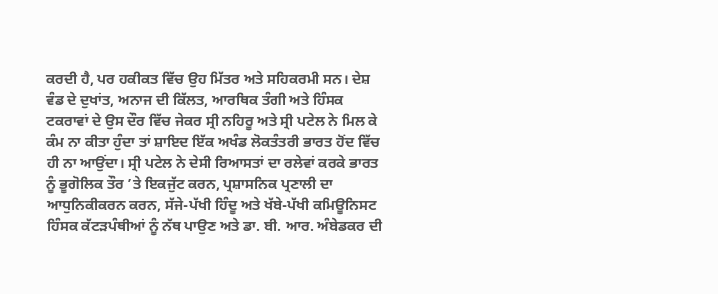ਕਰਦੀ ਹੈ, ਪਰ ਹਕੀਕਤ ਵਿੱਚ ਉਹ ਮਿੱਤਰ ਅਤੇ ਸਹਿਕਰਮੀ ਸਨ। ਦੇਸ਼ ਵੰਡ ਦੇ ਦੁਖਾਂਤ, ਅਨਾਜ ਦੀ ਕਿੱਲਤ, ਆਰਥਿਕ ਤੰਗੀ ਅਤੇ ਹਿੰਸਕ ਟਕਰਾਵਾਂ ਦੇ ਉਸ ਦੌਰ ਵਿੱਚ ਜੇਕਰ ਸ੍ਰੀ ਨਹਿਰੂ ਅਤੇ ਸ੍ਰੀ ਪਟੇਲ ਨੇ ਮਿਲ ਕੇ ਕੰਮ ਨਾ ਕੀਤਾ ਹੁੰਦਾ ਤਾਂ ਸ਼ਾਇਦ ਇੱਕ ਅਖੰਡ ਲੋਕਤੰਤਰੀ ਭਾਰਤ ਹੋਂਦ ਵਿੱਚ ਹੀ ਨਾ ਆਉਂਦਾ। ਸ੍ਰੀ ਪਟੇਲ ਨੇ ਦੇਸੀ ਰਿਆਸਤਾਂ ਦਾ ਰਲੇਵਾਂ ਕਰਕੇ ਭਾਰਤ ਨੂੰ ਭੂਗੋਲਿਕ ਤੌਰ ’ਤੇ ਇਕਜੁੱਟ ਕਰਨ, ਪ੍ਰਸ਼ਾਸਨਿਕ ਪ੍ਰਣਾਲੀ ਦਾ ਆਧੁਨਿਕੀਕਰਨ ਕਰਨ, ਸੱਜੇ-ਪੱਖੀ ਹਿੰਦੂ ਅਤੇ ਖੱਬੇ-ਪੱਖੀ ਕਮਿਊਨਿਸਟ ਹਿੰਸਕ ਕੱਟੜਪੰਥੀਆਂ ਨੂੰ ਨੱਥ ਪਾਉਣ ਅਤੇ ਡਾ. ਬੀ. ਆਰ. ਅੰਬੇਡਕਰ ਦੀ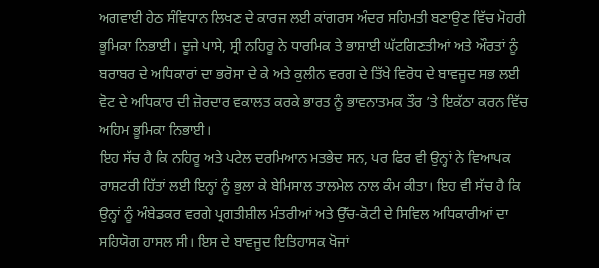ਅਗਵਾਈ ਹੇਠ ਸੰਵਿਧਾਨ ਲਿਖਣ ਦੇ ਕਾਰਜ ਲਈ ਕਾਂਗਰਸ ਅੰਦਰ ਸਹਿਮਤੀ ਬਣਾਉਣ ਵਿੱਚ ਮੋਹਰੀ ਭੂਮਿਕਾ ਨਿਭਾਈ। ਦੂਜੇ ਪਾਸੇ, ਸ੍ਰੀ ਨਹਿਰੂ ਨੇ ਧਾਰਮਿਕ ਤੇ ਭਾਸ਼ਾਈ ਘੱਟਗਿਣਤੀਆਂ ਅਤੇ ਔਰਤਾਂ ਨੂੰ ਬਰਾਬਰ ਦੇ ਅਧਿਕਾਰਾਂ ਦਾ ਭਰੋਸਾ ਦੇ ਕੇ ਅਤੇ ਕੁਲੀਨ ਵਰਗ ਦੇ ਤਿੱਖੇ ਵਿਰੋਧ ਦੇ ਬਾਵਜੂਦ ਸਭ ਲਈ ਵੋਟ ਦੇ ਅਧਿਕਾਰ ਦੀ ਜ਼ੋਰਦਾਰ ਵਕਾਲਤ ਕਰਕੇ ਭਾਰਤ ਨੂੰ ਭਾਵਨਾਤਮਕ ਤੌਰ ’ਤੇ ਇਕੱਠਾ ਕਰਨ ਵਿੱਚ ਅਹਿਮ ਭੂਮਿਕਾ ਨਿਭਾਈ।
ਇਹ ਸੱਚ ਹੈ ਕਿ ਨਹਿਰੂ ਅਤੇ ਪਟੇਲ ਦਰਮਿਆਨ ਮਤਭੇਦ ਸਨ, ਪਰ ਫਿਰ ਵੀ ਉਨ੍ਹਾਂ ਨੇ ਵਿਆਪਕ ਰਾਸ਼ਟਰੀ ਹਿੱਤਾਂ ਲਈ ਇਨ੍ਹਾਂ ਨੂੰ ਭੁਲਾ ਕੇ ਬੇਮਿਸਾਲ ਤਾਲਮੇਲ ਨਾਲ ਕੰਮ ਕੀਤਾ। ਇਹ ਵੀ ਸੱਚ ਹੈ ਕਿ ਉਨ੍ਹਾਂ ਨੂੰ ਅੰਬੇਡਕਰ ਵਰਗੇ ਪ੍ਰਗਤੀਸ਼ੀਲ ਮੰਤਰੀਆਂ ਅਤੇ ਉੱਚ-ਕੋਟੀ ਦੇ ਸਿਵਿਲ ਅਧਿਕਾਰੀਆਂ ਦਾ ਸਹਿਯੋਗ ਹਾਸਲ ਸੀ। ਇਸ ਦੇ ਬਾਵਜੂਦ ਇਤਿਹਾਸਕ ਖੋਜਾਂ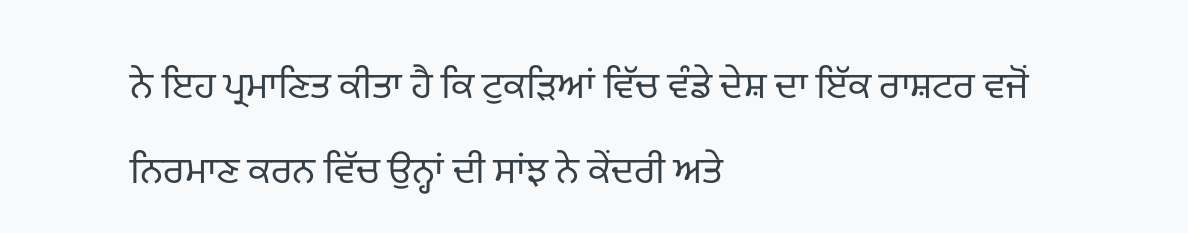ਨੇ ਇਹ ਪ੍ਰਮਾਣਿਤ ਕੀਤਾ ਹੈ ਕਿ ਟੁਕੜਿਆਂ ਵਿੱਚ ਵੰਡੇ ਦੇਸ਼ ਦਾ ਇੱਕ ਰਾਸ਼ਟਰ ਵਜੋਂ ਨਿਰਮਾਣ ਕਰਨ ਵਿੱਚ ਉਨ੍ਹਾਂ ਦੀ ਸਾਂਝ ਨੇ ਕੇਂਦਰੀ ਅਤੇ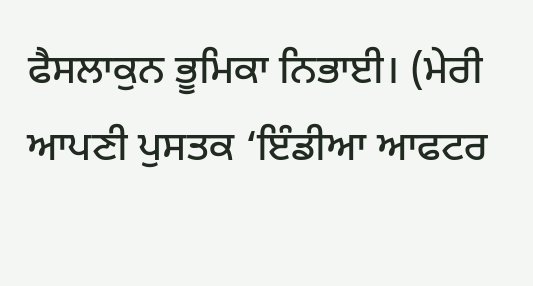ਫੈਸਲਾਕੁਨ ਭੂਮਿਕਾ ਨਿਭਾਈ। (ਮੇਰੀ ਆਪਣੀ ਪੁਸਤਕ ‘ਇੰਡੀਆ ਆਫਟਰ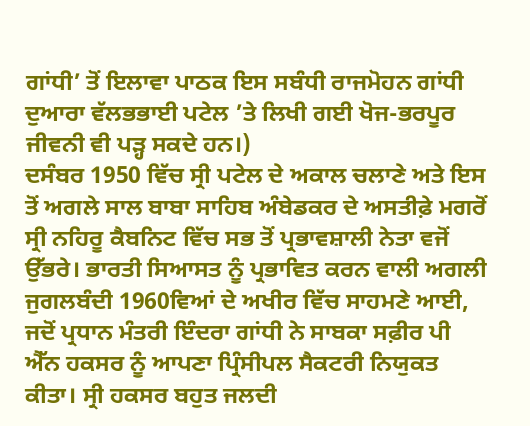ਗਾਂਧੀ’ ਤੋਂ ਇਲਾਵਾ ਪਾਠਕ ਇਸ ਸਬੰਧੀ ਰਾਜਮੋਹਨ ਗਾਂਧੀ ਦੁਆਰਾ ਵੱਲਭਭਾਈ ਪਟੇਲ ’ਤੇ ਲਿਖੀ ਗਈ ਖੋਜ-ਭਰਪੂਰ ਜੀਵਨੀ ਵੀ ਪੜ੍ਹ ਸਕਦੇ ਹਨ।)
ਦਸੰਬਰ 1950 ਵਿੱਚ ਸ੍ਰੀ ਪਟੇਲ ਦੇ ਅਕਾਲ ਚਲਾਣੇ ਅਤੇ ਇਸ ਤੋਂ ਅਗਲੇ ਸਾਲ ਬਾਬਾ ਸਾਹਿਬ ਅੰਬੇਡਕਰ ਦੇ ਅਸਤੀਫ਼ੇ ਮਗਰੋਂ ਸ੍ਰੀ ਨਹਿਰੂ ਕੈਬਨਿਟ ਵਿੱਚ ਸਭ ਤੋਂ ਪ੍ਰਭਾਵਸ਼ਾਲੀ ਨੇਤਾ ਵਜੋਂ ਉੱਭਰੇ। ਭਾਰਤੀ ਸਿਆਸਤ ਨੂੰ ਪ੍ਰਭਾਵਿਤ ਕਰਨ ਵਾਲੀ ਅਗਲੀ ਜੁਗਲਬੰਦੀ 1960ਵਿਆਂ ਦੇ ਅਖੀਰ ਵਿੱਚ ਸਾਹਮਣੇ ਆਈ, ਜਦੋਂ ਪ੍ਰਧਾਨ ਮੰਤਰੀ ਇੰਦਰਾ ਗਾਂਧੀ ਨੇ ਸਾਬਕਾ ਸਫ਼ੀਰ ਪੀ ਐੱਨ ਹਕਸਰ ਨੂੰ ਆਪਣਾ ਪ੍ਰਿੰਸੀਪਲ ਸੈਕਟਰੀ ਨਿਯੁਕਤ ਕੀਤਾ। ਸ੍ਰੀ ਹਕਸਰ ਬਹੁਤ ਜਲਦੀ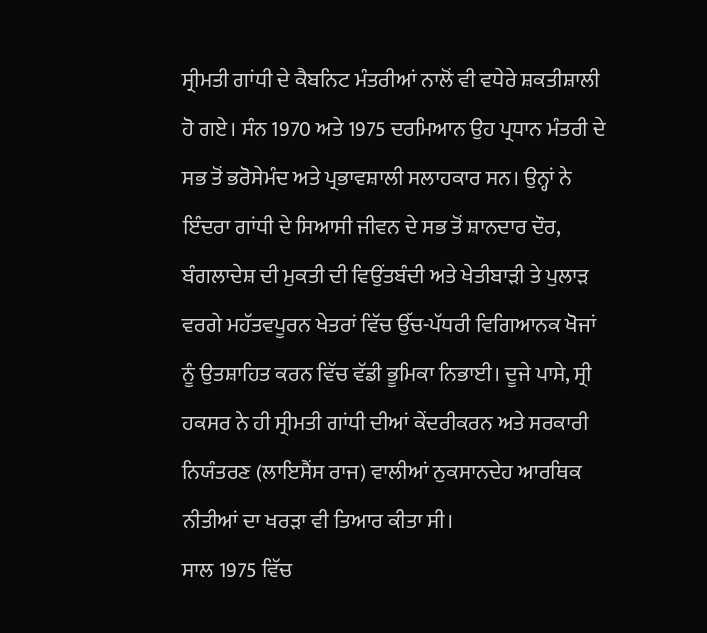ਸ੍ਰੀਮਤੀ ਗਾਂਧੀ ਦੇ ਕੈਬਨਿਟ ਮੰਤਰੀਆਂ ਨਾਲੋਂ ਵੀ ਵਧੇਰੇ ਸ਼ਕਤੀਸ਼ਾਲੀ ਹੋ ਗਏ। ਸੰਨ 1970 ਅਤੇ 1975 ਦਰਮਿਆਨ ਉਹ ਪ੍ਰਧਾਨ ਮੰਤਰੀ ਦੇ ਸਭ ਤੋਂ ਭਰੋਸੇਮੰਦ ਅਤੇ ਪ੍ਰਭਾਵਸ਼ਾਲੀ ਸਲਾਹਕਾਰ ਸਨ। ਉਨ੍ਹਾਂ ਨੇ ਇੰਦਰਾ ਗਾਂਧੀ ਦੇ ਸਿਆਸੀ ਜੀਵਨ ਦੇ ਸਭ ਤੋਂ ਸ਼ਾਨਦਾਰ ਦੌਰ, ਬੰਗਲਾਦੇਸ਼ ਦੀ ਮੁਕਤੀ ਦੀ ਵਿਉਂਤਬੰਦੀ ਅਤੇ ਖੇਤੀਬਾੜੀ ਤੇ ਪੁਲਾੜ ਵਰਗੇ ਮਹੱਤਵਪੂਰਨ ਖੇਤਰਾਂ ਵਿੱਚ ਉੱਚ-ਪੱਧਰੀ ਵਿਗਿਆਨਕ ਖੋਜਾਂ ਨੂੰ ਉਤਸ਼ਾਹਿਤ ਕਰਨ ਵਿੱਚ ਵੱਡੀ ਭੂਮਿਕਾ ਨਿਭਾਈ। ਦੂਜੇ ਪਾਸੇ, ਸ੍ਰੀ ਹਕਸਰ ਨੇ ਹੀ ਸ੍ਰੀਮਤੀ ਗਾਂਧੀ ਦੀਆਂ ਕੇਂਦਰੀਕਰਨ ਅਤੇ ਸਰਕਾਰੀ ਨਿਯੰਤਰਣ (ਲਾਇਸੈਂਸ ਰਾਜ) ਵਾਲੀਆਂ ਨੁਕਸਾਨਦੇਹ ਆਰਥਿਕ ਨੀਤੀਆਂ ਦਾ ਖਰੜਾ ਵੀ ਤਿਆਰ ਕੀਤਾ ਸੀ।
ਸਾਲ 1975 ਵਿੱਚ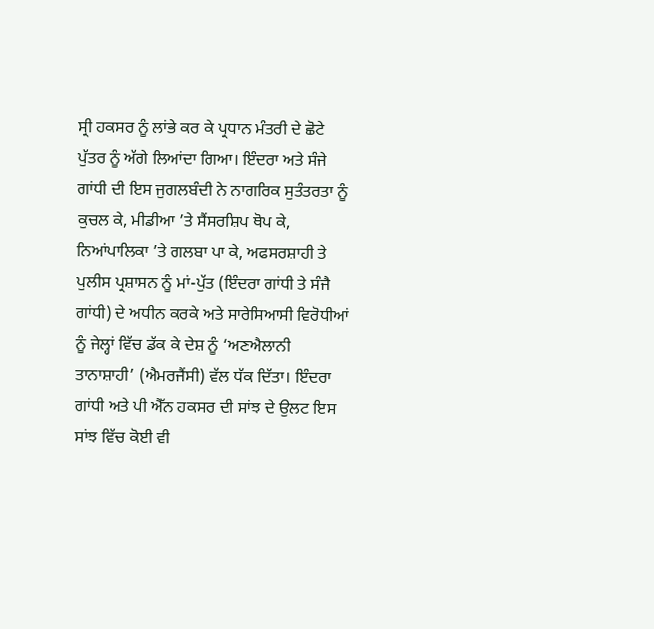ਸ੍ਰੀ ਹਕਸਰ ਨੂੰ ਲਾਂਭੇ ਕਰ ਕੇ ਪ੍ਰਧਾਨ ਮੰਤਰੀ ਦੇ ਛੋਟੇ ਪੁੱਤਰ ਨੂੰ ਅੱਗੇ ਲਿਆਂਦਾ ਗਿਆ। ਇੰਦਰਾ ਅਤੇ ਸੰਜੇ ਗਾਂਧੀ ਦੀ ਇਸ ਜੁਗਲਬੰਦੀ ਨੇ ਨਾਗਰਿਕ ਸੁਤੰਤਰਤਾ ਨੂੰ ਕੁਚਲ ਕੇ, ਮੀਡੀਆ ’ਤੇ ਸੈਂਸਰਸ਼ਿਪ ਥੋਪ ਕੇ, ਨਿਆਂਪਾਲਿਕਾ ’ਤੇ ਗਲਬਾ ਪਾ ਕੇ, ਅਫਸਰਸ਼ਾਹੀ ਤੇ ਪੁਲੀਸ ਪ੍ਰਸ਼ਾਸਨ ਨੂੰ ਮਾਂ-ਪੁੱਤ (ਇੰਦਰਾ ਗਾਂਧੀ ਤੇ ਸੰਜੈ ਗਾਂਧੀ) ਦੇ ਅਧੀਨ ਕਰਕੇ ਅਤੇ ਸਾਰੇਸਿਆਸੀ ਵਿਰੋਧੀਆਂ ਨੂੰ ਜੇਲ੍ਹਾਂ ਵਿੱਚ ਡੱਕ ਕੇ ਦੇਸ਼ ਨੂੰ ‘ਅਣਐਲਾਨੀ ਤਾਨਾਸ਼ਾਹੀ’ (ਐਮਰਜੈਂਸੀ) ਵੱਲ ਧੱਕ ਦਿੱਤਾ। ਇੰਦਰਾ ਗਾਂਧੀ ਅਤੇ ਪੀ ਐੱਨ ਹਕਸਰ ਦੀ ਸਾਂਝ ਦੇ ਉਲਟ ਇਸ ਸਾਂਝ ਵਿੱਚ ਕੋਈ ਵੀ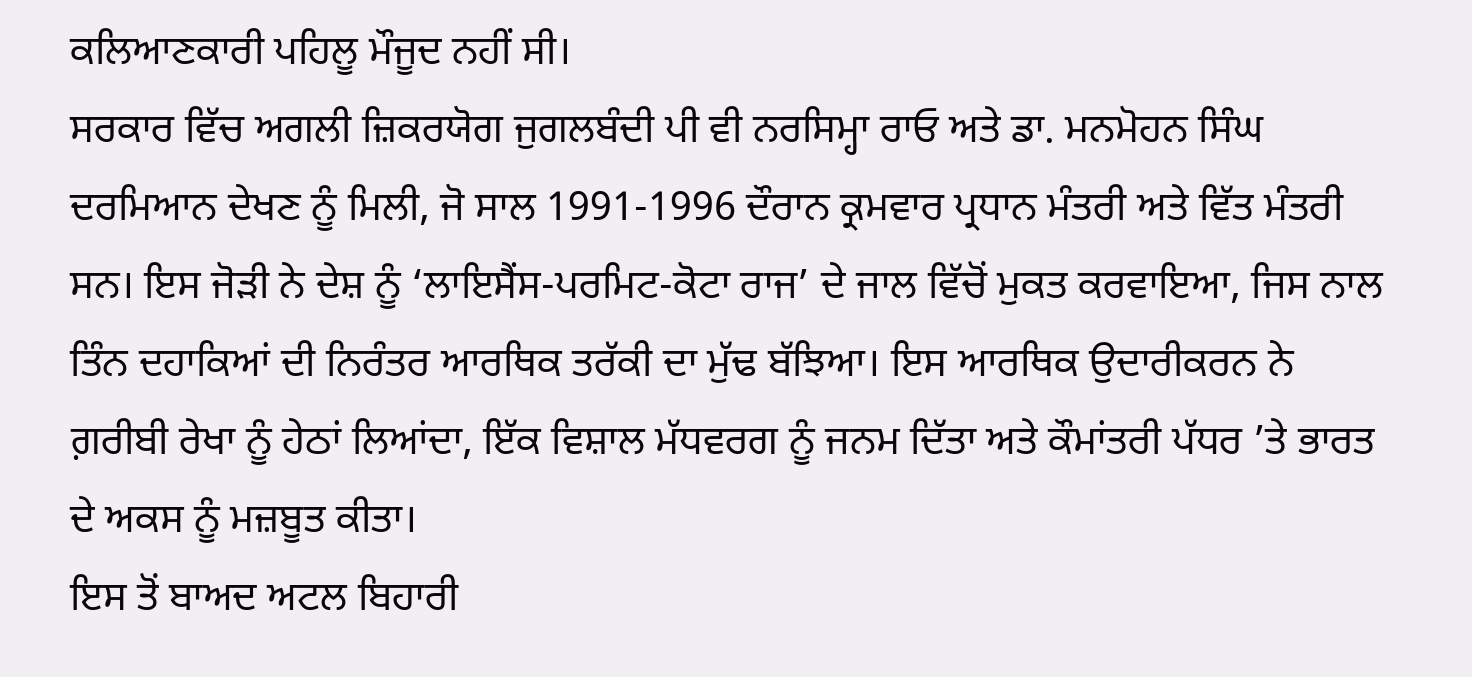ਕਲਿਆਣਕਾਰੀ ਪਹਿਲੂ ਮੌਜੂਦ ਨਹੀਂ ਸੀ।
ਸਰਕਾਰ ਵਿੱਚ ਅਗਲੀ ਜ਼ਿਕਰਯੋਗ ਜੁਗਲਬੰਦੀ ਪੀ ਵੀ ਨਰਸਿਮ੍ਹਾ ਰਾਓ ਅਤੇ ਡਾ. ਮਨਮੋਹਨ ਸਿੰਘ ਦਰਮਿਆਨ ਦੇਖਣ ਨੂੰ ਮਿਲੀ, ਜੋ ਸਾਲ 1991-1996 ਦੌਰਾਨ ਕ੍ਰਮਵਾਰ ਪ੍ਰਧਾਨ ਮੰਤਰੀ ਅਤੇ ਵਿੱਤ ਮੰਤਰੀ ਸਨ। ਇਸ ਜੋੜੀ ਨੇ ਦੇਸ਼ ਨੂੰ ‘ਲਾਇਸੈਂਸ-ਪਰਮਿਟ-ਕੋਟਾ ਰਾਜ’ ਦੇ ਜਾਲ ਵਿੱਚੋਂ ਮੁਕਤ ਕਰਵਾਇਆ, ਜਿਸ ਨਾਲ ਤਿੰਨ ਦਹਾਕਿਆਂ ਦੀ ਨਿਰੰਤਰ ਆਰਥਿਕ ਤਰੱਕੀ ਦਾ ਮੁੱਢ ਬੱਝਿਆ। ਇਸ ਆਰਥਿਕ ਉਦਾਰੀਕਰਨ ਨੇ ਗ਼ਰੀਬੀ ਰੇਖਾ ਨੂੰ ਹੇਠਾਂ ਲਿਆਂਦਾ, ਇੱਕ ਵਿਸ਼ਾਲ ਮੱਧਵਰਗ ਨੂੰ ਜਨਮ ਦਿੱਤਾ ਅਤੇ ਕੌਮਾਂਤਰੀ ਪੱਧਰ ’ਤੇ ਭਾਰਤ ਦੇ ਅਕਸ ਨੂੰ ਮਜ਼ਬੂਤ ਕੀਤਾ।
ਇਸ ਤੋਂ ਬਾਅਦ ਅਟਲ ਬਿਹਾਰੀ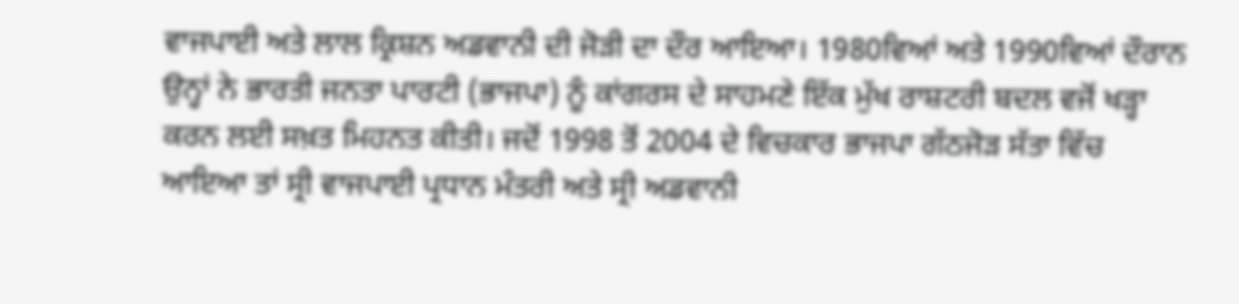ਵਾਜਪਾਈ ਅਤੇ ਲਾਲ ਕ੍ਰਿਸ਼ਨ ਅਡਵਾਨੀ ਦੀ ਜੋੜੀ ਦਾ ਦੌਰ ਆਇਆ। 1980ਵਿਆਂ ਅਤੇ 1990ਵਿਆਂ ਦੌਰਾਨ ਉਨ੍ਹਾਂ ਨੇ ਭਾਰਤੀ ਜਨਤਾ ਪਾਰਟੀ (ਭਾਜਪਾ) ਨੂੰ ਕਾਂਗਰਸ ਦੇ ਸਾਹਮਣੇ ਇੱਕ ਮੁੱਖ ਰਾਸ਼ਟਰੀ ਬਦਲ ਵਜੋਂ ਖੜ੍ਹਾ ਕਰਨ ਲਈ ਸਖ਼ਤ ਮਿਹਨਤ ਕੀਤੀ। ਜਦੋਂ 1998 ਤੋਂ 2004 ਦੇ ਵਿਚਕਾਰ ਭਾਜਪਾ ਗੱਠਜੋੜ ਸੱਤਾ ਵਿੱਚ ਆਇਆ ਤਾਂ ਸ੍ਰੀ ਵਾਜਪਾਈ ਪ੍ਰਧਾਨ ਮੰਤਰੀ ਅਤੇ ਸ੍ਰੀ ਅਡਵਾਨੀ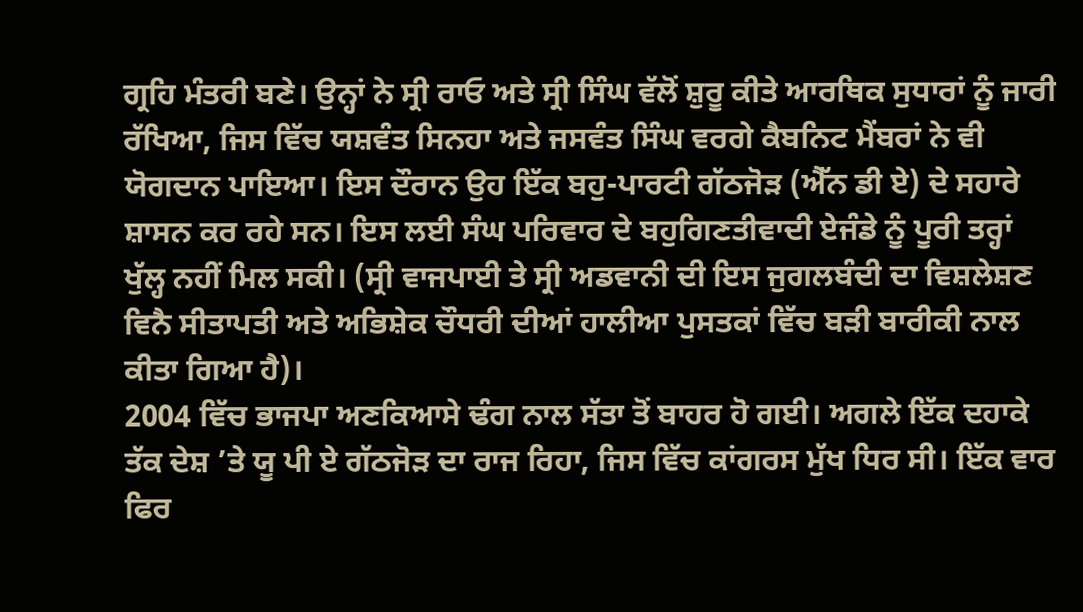ਗ੍ਰਹਿ ਮੰਤਰੀ ਬਣੇ। ਉਨ੍ਹਾਂ ਨੇ ਸ੍ਰੀ ਰਾਓ ਅਤੇ ਸ੍ਰੀ ਸਿੰਘ ਵੱਲੋਂ ਸ਼ੁਰੂ ਕੀਤੇ ਆਰਥਿਕ ਸੁਧਾਰਾਂ ਨੂੰ ਜਾਰੀ ਰੱਖਿਆ, ਜਿਸ ਵਿੱਚ ਯਸ਼ਵੰਤ ਸਿਨਹਾ ਅਤੇ ਜਸਵੰਤ ਸਿੰਘ ਵਰਗੇ ਕੈਬਨਿਟ ਮੈਂਬਰਾਂ ਨੇ ਵੀ ਯੋਗਦਾਨ ਪਾਇਆ। ਇਸ ਦੌਰਾਨ ਉਹ ਇੱਕ ਬਹੁ-ਪਾਰਟੀ ਗੱਠਜੋੜ (ਐੱਨ ਡੀ ਏ) ਦੇ ਸਹਾਰੇ ਸ਼ਾਸਨ ਕਰ ਰਹੇ ਸਨ। ਇਸ ਲਈ ਸੰਘ ਪਰਿਵਾਰ ਦੇ ਬਹੁਗਿਣਤੀਵਾਦੀ ਏਜੰਡੇ ਨੂੰ ਪੂਰੀ ਤਰ੍ਹਾਂ ਖੁੱਲ੍ਹ ਨਹੀਂ ਮਿਲ ਸਕੀ। (ਸ੍ਰੀ ਵਾਜਪਾਈ ਤੇ ਸ੍ਰੀ ਅਡਵਾਨੀ ਦੀ ਇਸ ਜੁਗਲਬੰਦੀ ਦਾ ਵਿਸ਼ਲੇਸ਼ਣ ਵਿਨੈ ਸੀਤਾਪਤੀ ਅਤੇ ਅਭਿਸ਼ੇਕ ਚੌਧਰੀ ਦੀਆਂ ਹਾਲੀਆ ਪੁਸਤਕਾਂ ਵਿੱਚ ਬੜੀ ਬਾਰੀਕੀ ਨਾਲ ਕੀਤਾ ਗਿਆ ਹੈ)।
2004 ਵਿੱਚ ਭਾਜਪਾ ਅਣਕਿਆਸੇ ਢੰਗ ਨਾਲ ਸੱਤਾ ਤੋਂ ਬਾਹਰ ਹੋ ਗਈ। ਅਗਲੇ ਇੱਕ ਦਹਾਕੇ ਤੱਕ ਦੇਸ਼ ’ਤੇ ਯੂ ਪੀ ਏ ਗੱਠਜੋੜ ਦਾ ਰਾਜ ਰਿਹਾ, ਜਿਸ ਵਿੱਚ ਕਾਂਗਰਸ ਮੁੱਖ ਧਿਰ ਸੀ। ਇੱਕ ਵਾਰ ਫਿਰ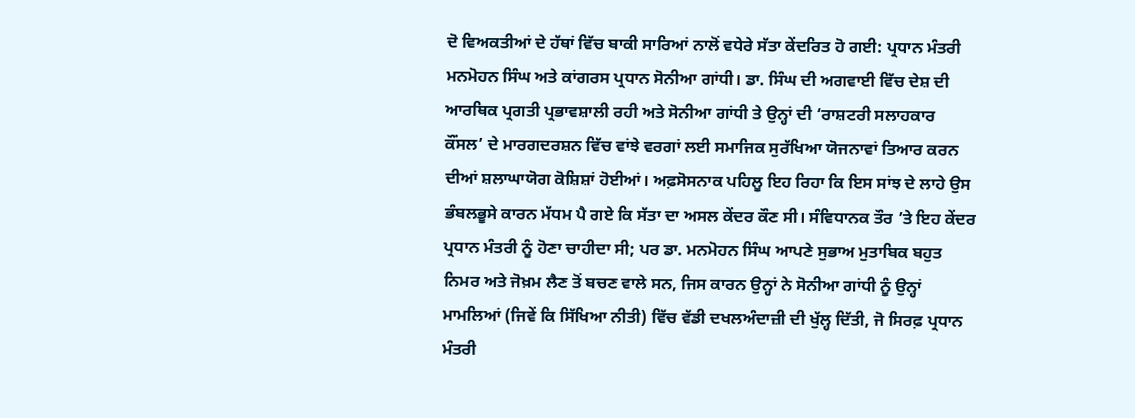ਦੋ ਵਿਅਕਤੀਆਂ ਦੇ ਹੱਥਾਂ ਵਿੱਚ ਬਾਕੀ ਸਾਰਿਆਂ ਨਾਲੋਂ ਵਧੇਰੇ ਸੱਤਾ ਕੇਂਦਰਿਤ ਹੋ ਗਈ: ਪ੍ਰਧਾਨ ਮੰਤਰੀ ਮਨਮੋਹਨ ਸਿੰਘ ਅਤੇ ਕਾਂਗਰਸ ਪ੍ਰਧਾਨ ਸੋਨੀਆ ਗਾਂਧੀ। ਡਾ. ਸਿੰਘ ਦੀ ਅਗਵਾਈ ਵਿੱਚ ਦੇਸ਼ ਦੀ ਆਰਥਿਕ ਪ੍ਰਗਤੀ ਪ੍ਰਭਾਵਸ਼ਾਲੀ ਰਹੀ ਅਤੇ ਸੋਨੀਆ ਗਾਂਧੀ ਤੇ ਉਨ੍ਹਾਂ ਦੀ ‘ਰਾਸ਼ਟਰੀ ਸਲਾਹਕਾਰ ਕੌਂਸਲ’ ਦੇ ਮਾਰਗਦਰਸ਼ਨ ਵਿੱਚ ਵਾਂਝੇ ਵਰਗਾਂ ਲਈ ਸਮਾਜਿਕ ਸੁਰੱਖਿਆ ਯੋਜਨਾਵਾਂ ਤਿਆਰ ਕਰਨ ਦੀਆਂ ਸ਼ਲਾਘਾਯੋਗ ਕੋਸ਼ਿਸ਼ਾਂ ਹੋਈਆਂ। ਅਫ਼ਸੋਸਨਾਕ ਪਹਿਲੂ ਇਹ ਰਿਹਾ ਕਿ ਇਸ ਸਾਂਝ ਦੇ ਲਾਹੇ ਉਸ ਭੰਬਲਭੂਸੇ ਕਾਰਨ ਮੱਧਮ ਪੈ ਗਏ ਕਿ ਸੱਤਾ ਦਾ ਅਸਲ ਕੇਂਦਰ ਕੌਣ ਸੀ। ਸੰਵਿਧਾਨਕ ਤੌਰ ’ਤੇ ਇਹ ਕੇਂਦਰ ਪ੍ਰਧਾਨ ਮੰਤਰੀ ਨੂੰ ਹੋਣਾ ਚਾਹੀਦਾ ਸੀ; ਪਰ ਡਾ. ਮਨਮੋਹਨ ਸਿੰਘ ਆਪਣੇ ਸੁਭਾਅ ਮੁਤਾਬਿਕ ਬਹੁਤ ਨਿਮਰ ਅਤੇ ਜੋਖ਼ਮ ਲੈਣ ਤੋਂ ਬਚਣ ਵਾਲੇ ਸਨ, ਜਿਸ ਕਾਰਨ ਉਨ੍ਹਾਂ ਨੇ ਸੋਨੀਆ ਗਾਂਧੀ ਨੂੰ ਉਨ੍ਹਾਂ ਮਾਮਲਿਆਂ (ਜਿਵੇਂ ਕਿ ਸਿੱਖਿਆ ਨੀਤੀ) ਵਿੱਚ ਵੱਡੀ ਦਖਲਅੰਦਾਜ਼ੀ ਦੀ ਖੁੱਲ੍ਹ ਦਿੱਤੀ, ਜੋ ਸਿਰਫ਼ ਪ੍ਰਧਾਨ ਮੰਤਰੀ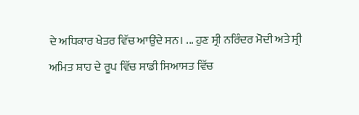ਦੇ ਅਧਿਕਾਰ ਖੇਤਰ ਵਿੱਚ ਆਉਂਦੇ ਸਨ। ... ਹੁਣ ਸ੍ਰੀ ਨਰਿੰਦਰ ਮੋਦੀ ਅਤੇ ਸ੍ਰੀ ਅਮਿਤ ਸ਼ਾਹ ਦੇ ਰੂਪ ਵਿੱਚ ਸਾਡੀ ਸਿਆਸਤ ਵਿੱਚ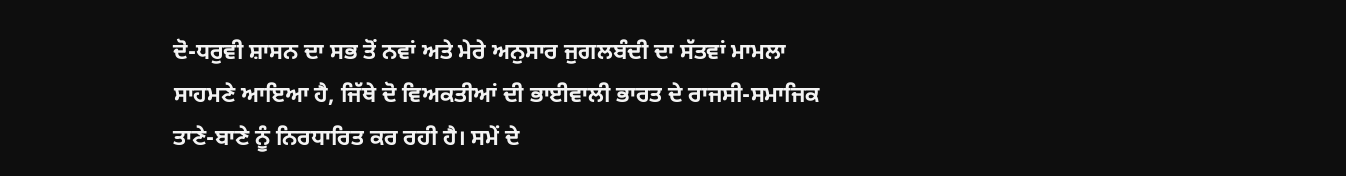ਦੋ-ਧਰੁਵੀ ਸ਼ਾਸਨ ਦਾ ਸਭ ਤੋਂ ਨਵਾਂ ਅਤੇ ਮੇਰੇ ਅਨੁਸਾਰ ਜੁਗਲਬੰਦੀ ਦਾ ਸੱਤਵਾਂ ਮਾਮਲਾ ਸਾਹਮਣੇ ਆਇਆ ਹੈ, ਜਿੱਥੇ ਦੋ ਵਿਅਕਤੀਆਂ ਦੀ ਭਾਈਵਾਲੀ ਭਾਰਤ ਦੇ ਰਾਜਸੀ-ਸਮਾਜਿਕ ਤਾਣੇ-ਬਾਣੇ ਨੂੰ ਨਿਰਧਾਰਿਤ ਕਰ ਰਹੀ ਹੈ। ਸਮੇਂ ਦੇ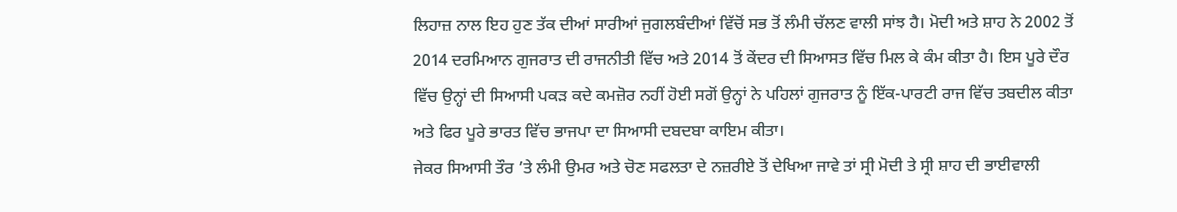ਲਿਹਾਜ਼ ਨਾਲ ਇਹ ਹੁਣ ਤੱਕ ਦੀਆਂ ਸਾਰੀਆਂ ਜੁਗਲਬੰਦੀਆਂ ਵਿੱਚੋਂ ਸਭ ਤੋਂ ਲੰਮੀ ਚੱਲਣ ਵਾਲੀ ਸਾਂਝ ਹੈ। ਮੋਦੀ ਅਤੇ ਸ਼ਾਹ ਨੇ 2002 ਤੋਂ 2014 ਦਰਮਿਆਨ ਗੁਜਰਾਤ ਦੀ ਰਾਜਨੀਤੀ ਵਿੱਚ ਅਤੇ 2014 ਤੋਂ ਕੇਂਦਰ ਦੀ ਸਿਆਸਤ ਵਿੱਚ ਮਿਲ ਕੇ ਕੰਮ ਕੀਤਾ ਹੈ। ਇਸ ਪੂਰੇ ਦੌਰ ਵਿੱਚ ਉਨ੍ਹਾਂ ਦੀ ਸਿਆਸੀ ਪਕੜ ਕਦੇ ਕਮਜ਼ੋਰ ਨਹੀਂ ਹੋਈ ਸਗੋਂ ਉਨ੍ਹਾਂ ਨੇ ਪਹਿਲਾਂ ਗੁਜਰਾਤ ਨੂੰ ਇੱਕ-ਪਾਰਟੀ ਰਾਜ ਵਿੱਚ ਤਬਦੀਲ ਕੀਤਾ ਅਤੇ ਫਿਰ ਪੂਰੇ ਭਾਰਤ ਵਿੱਚ ਭਾਜਪਾ ਦਾ ਸਿਆਸੀ ਦਬਦਬਾ ਕਾਇਮ ਕੀਤਾ।
ਜੇਕਰ ਸਿਆਸੀ ਤੌਰ ’ਤੇ ਲੰਮੀ ਉਮਰ ਅਤੇ ਚੋਣ ਸਫਲਤਾ ਦੇ ਨਜ਼ਰੀਏ ਤੋਂ ਦੇਖਿਆ ਜਾਵੇ ਤਾਂ ਸ੍ਰੀ ਮੋਦੀ ਤੇ ਸ੍ਰੀ ਸ਼ਾਹ ਦੀ ਭਾਈਵਾਲੀ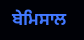ਬੇਮਿਸਾਲ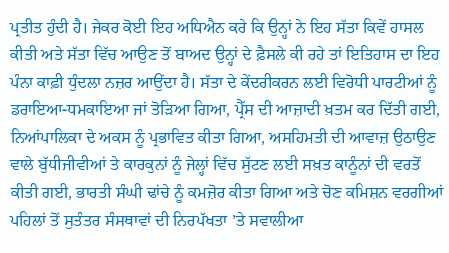ਪ੍ਰਤੀਤ ਹੁੰਦੀ ਹੈ। ਜੇਕਰ ਕੋਈ ਇਹ ਅਧਿਐਨ ਕਰੇ ਕਿ ਉਨ੍ਹਾਂ ਨੇ ਇਹ ਸੱਤਾ ਕਿਵੇਂ ਹਾਸਲ ਕੀਤੀ ਅਤੇ ਸੱਤਾ ਵਿੱਚ ਆਉਣ ਤੋਂ ਬਾਅਦ ਉਨ੍ਹਾਂ ਦੇ ਫ਼ੈਸਲੇ ਕੀ ਰਹੇ ਤਾਂ ਇਤਿਹਾਸ ਦਾ ਇਹ ਪੰਨਾ ਕਾਫ਼ੀ ਧੁੰਦਲਾ ਨਜ਼ਰ ਆਉਂਦਾ ਹੈ। ਸੱਤਾ ਦੇ ਕੇਂਦਰੀਕਰਨ ਲਈ ਵਿਰੋਧੀ ਪਾਰਟੀਆਂ ਨੂੰ ਡਰਾਇਆ-ਧਮਕਾਇਆ ਜਾਂ ਤੋੜਿਆ ਗਿਆ, ਪ੍ਰੈੱਸ ਦੀ ਆਜ਼ਾਦੀ ਖ਼ਤਮ ਕਰ ਦਿੱਤੀ ਗਈ, ਨਿਆਂਪਾਲਿਕਾ ਦੇ ਅਕਸ ਨੂੰ ਪ੍ਰਭਾਵਿਤ ਕੀਤਾ ਗਿਆ, ਅਸਹਿਮਤੀ ਦੀ ਆਵਾਜ਼ ਉਠਾਉਣ ਵਾਲੇ ਬੁੱਧੀਜੀਵੀਆਂ ਤੇ ਕਾਰਕੁਨਾਂ ਨੂੰ ਜੇਲ੍ਹਾਂ ਵਿੱਚ ਸੁੱਟਣ ਲਈ ਸਖ਼ਤ ਕਾਨੂੰਨਾਂ ਦੀ ਵਰਤੋਂ ਕੀਤੀ ਗਈ, ਭਾਰਤੀ ਸੰਘੀ ਢਾਂਚੇ ਨੂੰ ਕਮਜ਼ੋਰ ਕੀਤਾ ਗਿਆ ਅਤੇ ਚੋਣ ਕਮਿਸ਼ਨ ਵਰਗੀਆਂ ਪਹਿਲਾਂ ਤੋਂ ਸੁਤੰਤਰ ਸੰਸਥਾਵਾਂ ਦੀ ਨਿਰਪੱਖਤਾ ’ਤੇ ਸਵਾਲੀਆ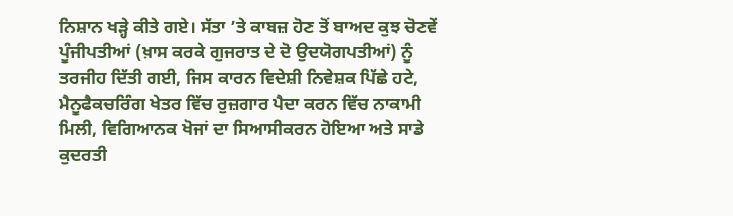ਨਿਸ਼ਾਨ ਖੜ੍ਹੇ ਕੀਤੇ ਗਏ। ਸੱਤਾ ’ਤੇ ਕਾਬਜ਼ ਹੋਣ ਤੋਂ ਬਾਅਦ ਕੁਝ ਚੋਣਵੇਂ ਪੂੰਜੀਪਤੀਆਂ (ਖ਼ਾਸ ਕਰਕੇ ਗੁਜਰਾਤ ਦੇ ਦੋ ਉਦਯੋਗਪਤੀਆਂ) ਨੂੰ ਤਰਜੀਹ ਦਿੱਤੀ ਗਈ, ਜਿਸ ਕਾਰਨ ਵਿਦੇਸ਼ੀ ਨਿਵੇਸ਼ਕ ਪਿੱਛੇ ਹਟੇ, ਮੈਨੂਫੈਕਚਰਿੰਗ ਖੇਤਰ ਵਿੱਚ ਰੁਜ਼ਗਾਰ ਪੈਦਾ ਕਰਨ ਵਿੱਚ ਨਾਕਾਮੀ ਮਿਲੀ, ਵਿਗਿਆਨਕ ਖੋਜਾਂ ਦਾ ਸਿਆਸੀਕਰਨ ਹੋਇਆ ਅਤੇ ਸਾਡੇ ਕੁਦਰਤੀ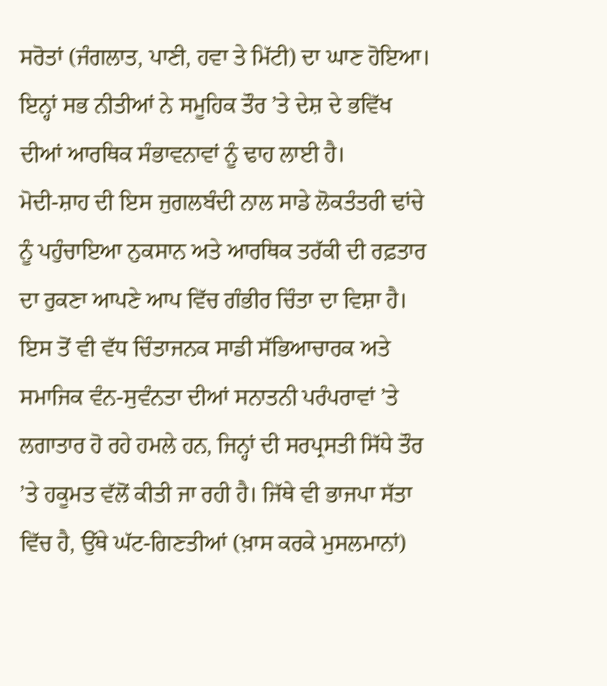ਸਰੋਤਾਂ (ਜੰਗਲਾਤ, ਪਾਣੀ, ਹਵਾ ਤੇ ਮਿੱਟੀ) ਦਾ ਘਾਣ ਹੋਇਆ। ਇਨ੍ਹਾਂ ਸਭ ਨੀਤੀਆਂ ਨੇ ਸਮੂਹਿਕ ਤੌਰ ’ਤੇ ਦੇਸ਼ ਦੇ ਭਵਿੱਖ ਦੀਆਂ ਆਰਥਿਕ ਸੰਭਾਵਨਾਵਾਂ ਨੂੰ ਢਾਹ ਲਾਈ ਹੈ।
ਮੋਦੀ-ਸ਼ਾਹ ਦੀ ਇਸ ਜੁਗਲਬੰਦੀ ਨਾਲ ਸਾਡੇ ਲੋਕਤੰਤਰੀ ਢਾਂਚੇ ਨੂੰ ਪਹੁੰਚਾਇਆ ਨੁਕਸਾਨ ਅਤੇ ਆਰਥਿਕ ਤਰੱਕੀ ਦੀ ਰਫ਼ਤਾਰ ਦਾ ਰੁਕਣਾ ਆਪਣੇ ਆਪ ਵਿੱਚ ਗੰਭੀਰ ਚਿੰਤਾ ਦਾ ਵਿਸ਼ਾ ਹੈ। ਇਸ ਤੋਂ ਵੀ ਵੱਧ ਚਿੰਤਾਜਨਕ ਸਾਡੀ ਸੱਭਿਆਚਾਰਕ ਅਤੇ ਸਮਾਜਿਕ ਵੰਨ-ਸੁਵੰਨਤਾ ਦੀਆਂ ਸਨਾਤਨੀ ਪਰੰਪਰਾਵਾਂ ’ਤੇ ਲਗਾਤਾਰ ਹੋ ਰਹੇ ਹਮਲੇ ਹਨ, ਜਿਨ੍ਹਾਂ ਦੀ ਸਰਪ੍ਰਸਤੀ ਸਿੱਧੇ ਤੌਰ ’ਤੇ ਹਕੂਮਤ ਵੱਲੋਂ ਕੀਤੀ ਜਾ ਰਹੀ ਹੈ। ਜਿੱਥੇ ਵੀ ਭਾਜਪਾ ਸੱਤਾ ਵਿੱਚ ਹੈ, ਉੱਥੇ ਘੱਟ-ਗਿਣਤੀਆਂ (ਖ਼ਾਸ ਕਰਕੇ ਮੁਸਲਮਾਨਾਂ)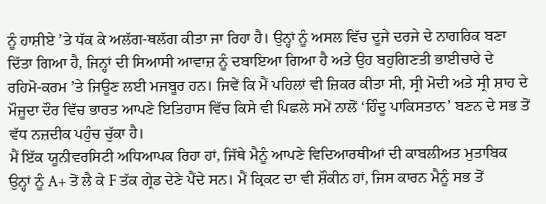ਨੂੰ ਹਾਸ਼ੀਏ ’ਤੇ ਧੱਕ ਕੇ ਅਲੱਗ-ਥਲੱਗ ਕੀਤਾ ਜਾ ਰਿਹਾ ਹੈ। ਉਨ੍ਹਾਂ ਨੂੰ ਅਸਲ ਵਿੱਚ ਦੂਜੇ ਦਰਜੇ ਦੇ ਨਾਗਰਿਕ ਬਣਾ ਦਿੱਤਾ ਗਿਆ ਹੈ, ਜਿਨ੍ਹਾਂ ਦੀ ਸਿਆਸੀ ਆਵਾਜ਼ ਨੂੰ ਦਬਾਇਆ ਗਿਆ ਹੈ ਅਤੇ ਉਹ ਬਹੁਗਿਣਤੀ ਭਾਈਚਾਰੇ ਦੇ ਰਹਿਮੋ-ਕਰਮ ’ਤੇ ਜਿਊਣ ਲਈ ਮਜਬੂਰ ਹਨ। ਜਿਵੇਂ ਕਿ ਮੈਂ ਪਹਿਲਾਂ ਵੀ ਜ਼ਿਕਰ ਕੀਤਾ ਸੀ, ਸ੍ਰੀ ਮੋਦੀ ਅਤੇ ਸ੍ਰੀ ਸ਼ਾਹ ਦੇ ਮੌਜੂਦਾ ਦੌਰ ਵਿੱਚ ਭਾਰਤ ਆਪਣੇ ਇਤਿਹਾਸ ਵਿੱਚ ਕਿਸੇ ਵੀ ਪਿਛਲੇ ਸਮੇਂ ਨਾਲੋਂ ‘ਹਿੰਦੂ ਪਾਕਿਸਤਾਨ’ ਬਣਨ ਦੇ ਸਭ ਤੋਂ ਵੱਧ ਨਜ਼ਦੀਕ ਪਹੁੰਚ ਚੁੱਕਾ ਹੈ।
ਮੈਂ ਇੱਕ ਯੂਨੀਵਰਸਿਟੀ ਅਧਿਆਪਕ ਰਿਹਾ ਹਾਂ, ਜਿੱਥੇ ਮੈਨੂੰ ਆਪਣੇ ਵਿਦਿਆਰਥੀਆਂ ਦੀ ਕਾਬਲੀਅਤ ਮੁਤਾਬਿਕ ਉਨ੍ਹਾਂ ਨੂੰ A+ ਤੋਂ ਲੈ ਕੇ F ਤੱਕ ਗ੍ਰੇਡ ਦੇਣੇ ਪੈਂਦੇ ਸਨ। ਮੈਂ ਕ੍ਰਿਕਟ ਦਾ ਵੀ ਸ਼ੌਕੀਨ ਹਾਂ, ਜਿਸ ਕਾਰਨ ਮੈਨੂੰ ਸਭ ਤੋਂ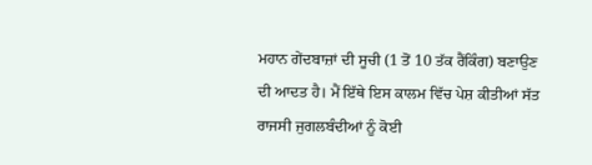ਮਹਾਨ ਗੇਂਦਬਾਜ਼ਾਂ ਦੀ ਸੂਚੀ (1 ਤੋਂ 10 ਤੱਕ ਰੈਂਕਿੰਗ) ਬਣਾਉਣ ਦੀ ਆਦਤ ਹੈ। ਮੈਂ ਇੱਥੇ ਇਸ ਕਾਲਮ ਵਿੱਚ ਪੇਸ਼ ਕੀਤੀਆਂ ਸੱਤ ਰਾਜਸੀ ਜੁਗਲਬੰਦੀਆਂ ਨੂੰ ਕੋਈ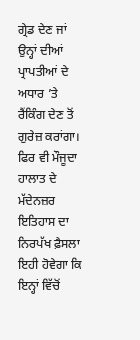ਗ੍ਰੇਡ ਦੇਣ ਜਾਂ ਉਨ੍ਹਾਂ ਦੀਆਂ ਪ੍ਰਾਪਤੀਆਂ ਦੇ ਅਧਾਰ ’ਤੇ ਰੈਂਕਿੰਗ ਦੇਣ ਤੋਂ ਗੁਰੇਜ਼ ਕਰਾਂਗਾ। ਫਿਰ ਵੀ ਮੌਜੂਦਾ ਹਾਲਾਤ ਦੇ ਮੱਦੇਨਜ਼ਰ ਇਤਿਹਾਸ ਦਾ ਨਿਰਪੱਖ ਫ਼ੈਸਲਾ ਇਹੀ ਹੋਵੇਗਾ ਕਿ ਇਨ੍ਹਾਂ ਵਿੱਚੋਂ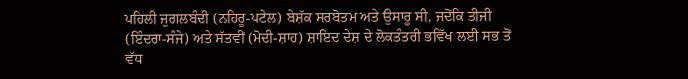ਪਹਿਲੀ ਜੁਗਲਬੰਦੀ (ਨਹਿਰੂ-ਪਟੇਲ) ਬੇਸ਼ੱਕ ਸਰਬੋਤਮ ਅਤੇ ਉਸਾਰੂ ਸੀ, ਜਦੋਂਕਿ ਤੀਜੀ (ਇੰਦਰਾ-ਸੰਜੇ) ਅਤੇ ਸੱਤਵੀਂ (ਮੋਦੀ-ਸ਼ਾਹ) ਸ਼ਾਇਦ ਦੇਸ਼ ਦੇ ਲੋਕਤੰਤਰੀ ਭਵਿੱਖ ਲਈ ਸਭ ਤੋਂ ਵੱਧ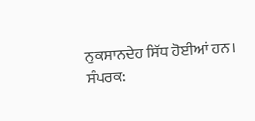ਨੁਕਸਾਨਦੇਹ ਸਿੱਧ ਹੋਈਆਂ ਹਨ।
ਸੰਪਰਕ: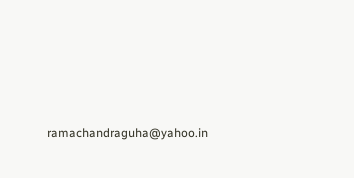ramachandraguha@yahoo.in